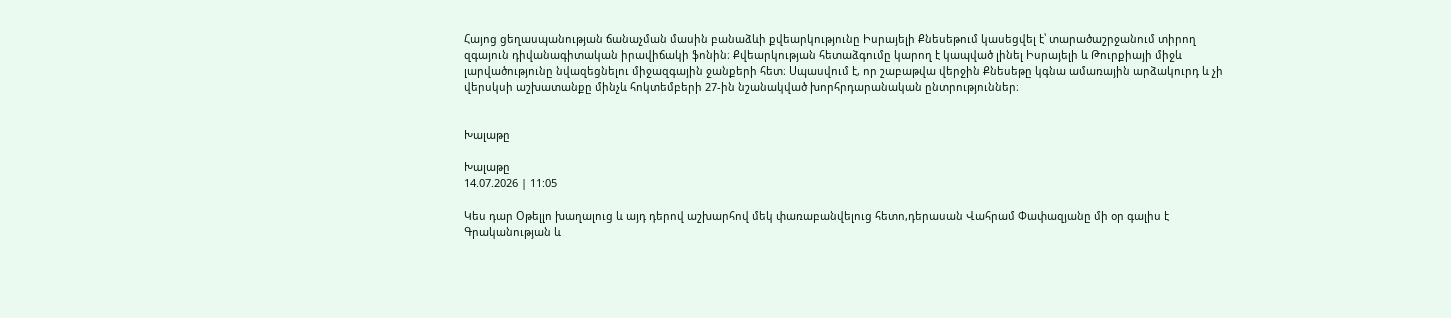Հայոց ցեղասպանության ճանաչման մասին բանաձևի քվեարկությունը Իսրայելի Քնեսեթում կասեցվել է՝ տարածաշրջանում տիրող զգայուն դիվանագիտական իրավիճակի ֆոնին։ Քվեարկության հետաձգումը կարող է կապված լինել Իսրայելի և Թուրքիայի միջև լարվածությունը նվազեցնելու միջազգային ջանքերի հետ։ Սպասվում է, որ շաբաթվա վերջին Քնեսեթը կգնա ամառային արձակուրդ և չի վերսկսի աշխատանքը մինչև հոկտեմբերի 27-ին նշանակված խորհրդարանական ընտրություններ։


Խալաթը

Խալաթը
14.07.2026 | 11:05

Կես դար Օթելլո խաղալուց և այդ դերով աշխարհով մեկ փառաբանվելուց հետո,դերասան Վահրամ Փափազյանը մի օր գալիս է Գրականության և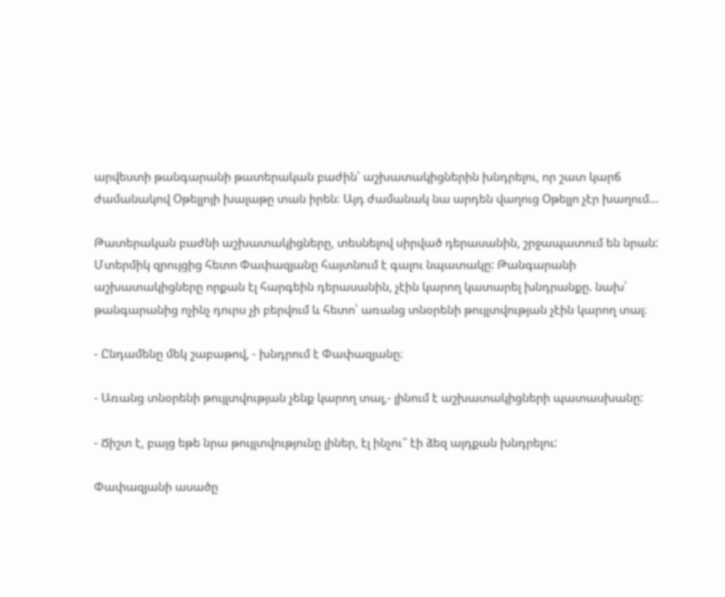արվեստի թանգարանի թատերական բաժին՝ աշխատակիցներին խնդրելու, որ շատ կարճ ժամանակով Օթելլոյի խալաթը տան իրեն։ Այդ ժամանակ նա արդեն վաղուց Օթելլո չէր խաղում…

Թատերական բաժնի աշխատակիցները, տեսնելով սիրված դերասանին, շրջապատում են նրան: Մտերմիկ զրույցից հետո Փափազյանը հայտնում է գալու նպատակը: Թանգարանի աշխատակիցները որքան էլ հարգեին դերասանին, չէին կարող կատարել խնդրանքը. նախ՝ թանգարանից ոչինչ դուրս չի բերվում և հետո՝ առանց տնօրենի թույլտվության չէին կարող տալ։

- Ընդամենը մեկ շաբաթով, - խնդրում է Փափազյանը։

- Առանց տնօրենի թույլտվության չենք կարող տալ,- լինում է աշխատակիցների պատասխանը:

- Ճիշտ է, բայց եթե նրա թույլտվությունը լիներ, էլ ինչու՞ էի ձեզ այդքան խնդրելու:

Փափազյանի ասածը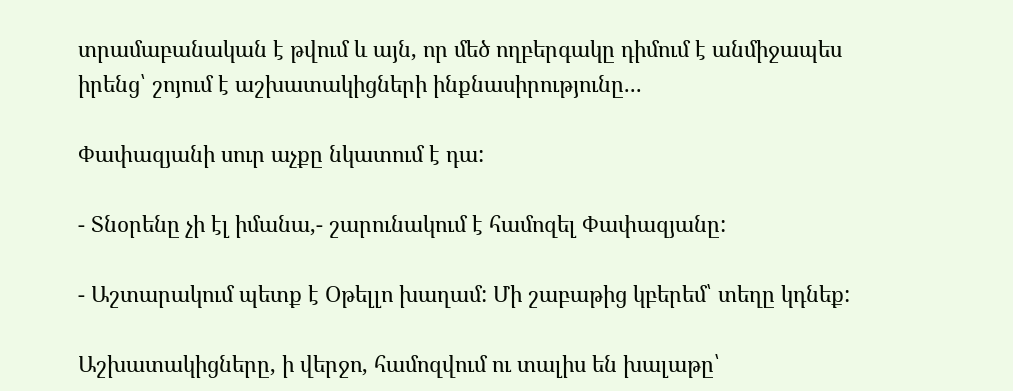տրամաբանական է թվում և այն, որ մեծ ողբերգակը դիմում է անմիջապես իրենց՝ շոյում է աշխատակիցների ինքնասիրությունը...

Փափազյանի սուր աչքը նկատում է դա:

- Տնօրենը չի էլ իմանա,- շարունակում է համոզել Փափազյանը:

- Աշտարակում պետք է Օթելլո խաղամ: Մի շաբաթից կբերեմ՝ տեղը կդնեք:

Աշխատակիցները, ի վերջո, համոզվում ու տալիս են խալաթը՝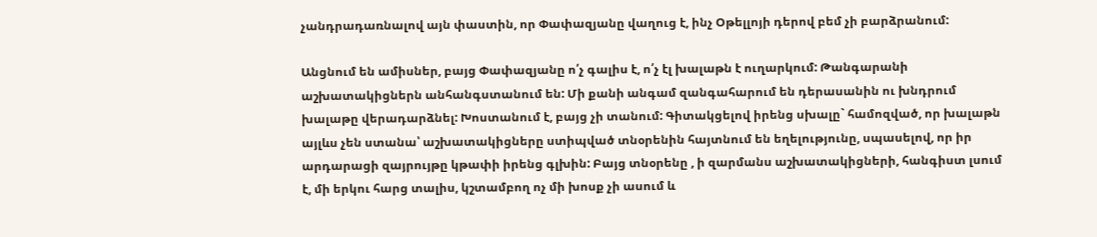չանդրադառնալով այն փաստին, որ Փափազյանը վաղուց է, ինչ Օթելլոյի դերով բեմ չի բարձրանում:

Անցնում են ամիսներ, բայց Փափազյանը ո՛չ գալիս է, ո՛չ էլ խալաթն է ուղարկում: Թանգարանի աշխատակիցներն անհանգստանում են: Մի քանի անգամ զանգահարում են դերասանին ու խնդրում խալաթը վերադարձնել: Խոստանում է, բայց չի տանում: Գիտակցելով իրենց սխալը` համոզված, որ խալաթն այլևս չեն ստանա՝ աշխատակիցները ստիպված տնօրենին հայտնում են եղելությունը, սպասելով, որ իր արդարացի զայրույթը կթափի իրենց գլխին: Բայց տնօրենը , ի զարմանս աշխատակիցների, հանգիստ լսում է, մի երկու հարց տալիս, կշտամբող ոչ մի խոսք չի ասում և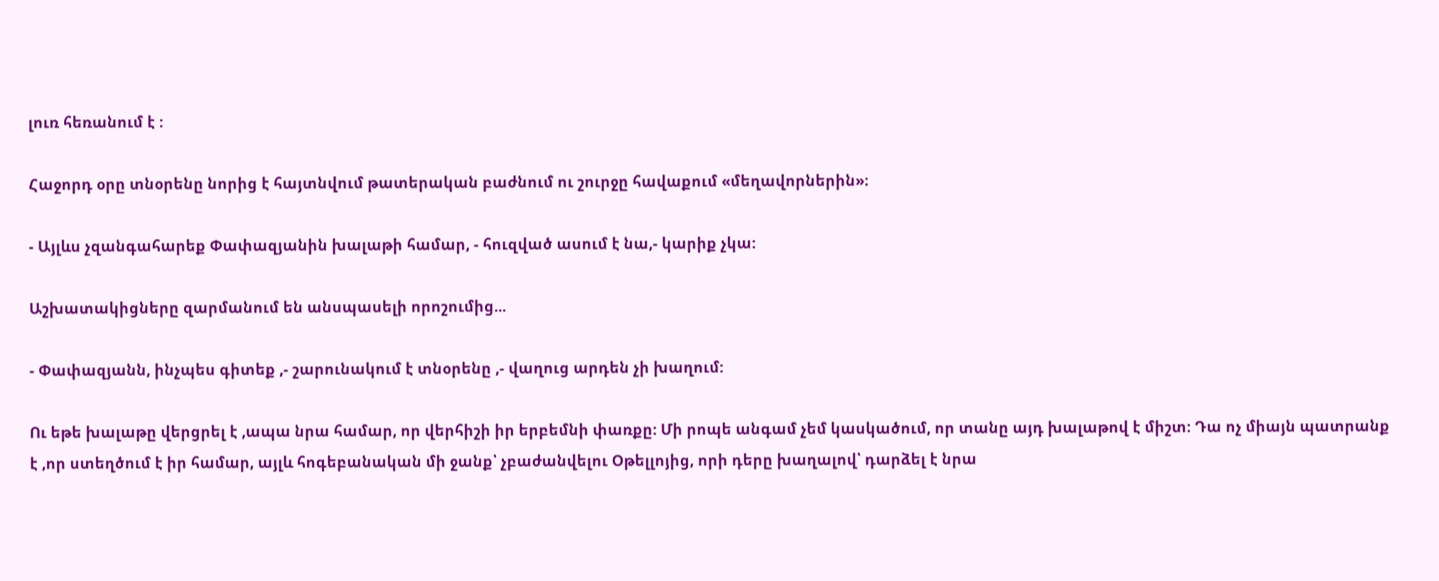լուռ հեռանում է :

Հաջորդ օրը տնօրենը նորից է հայտնվում թատերական բաժնում ու շուրջը հավաքում «մեղավորներին»։

- Այլևս չզանգահարեք Փափազյանին խալաթի համար, - հուզված ասում է նա,- կարիք չկա:

Աշխատակիցները զարմանում են անսպասելի որոշումից...

- Փափազյանն, ինչպես գիտեք ,- շարունակում է տնօրենը ,- վաղուց արդեն չի խաղում:

Ու եթե խալաթը վերցրել է ,ապա նրա համար, որ վերհիշի իր երբեմնի փառքը: Մի րոպե անգամ չեմ կասկածում, որ տանը այդ խալաթով է միշտ: Դա ոչ միայն պատրանք է ,որ ստեղծում է իր համար, այլև հոգեբանական մի ջանք՝ չբաժանվելու Օթելլոյից, որի դերը խաղալով՝ դարձել է նրա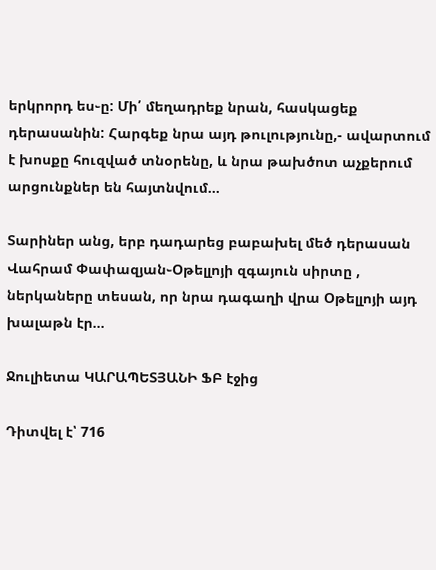երկրորդ ես֊ը: Մի՛ մեղադրեք նրան, հասկացեք դերասանին: Հարգեք նրա այդ թուլությունը,- ավարտում է խոսքը հուզված տնօրենը, և նրա թախծոտ աչքերում արցունքներ են հայտնվում…

Տարիներ անց, երբ դադարեց բաբախել մեծ դերասան Վահրամ Փափազյան֊Օթելլոյի զգայուն սիրտը , ներկաները տեսան, որ նրա դագաղի վրա Օթելլոյի այդ խալաթն էր…

Ջուլիետա ԿԱՐԱՊԵՏՅԱՆԻ ՖԲ էջից

Դիտվել է՝ 716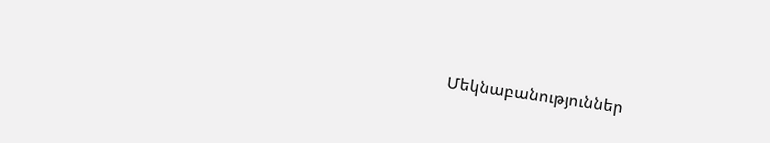Մեկնաբանություններ